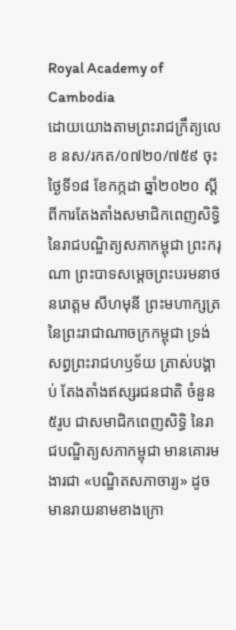Royal Academy of Cambodia
ដោយយោងតាមព្រះរាជក្រឹត្យលេខ នស/រកត/០៧២០/៧៥៩ ចុះថ្ងៃទី១៨ ខែកក្កដា ឆ្នាំ២០២០ ស្ដីពីការតែងតាំងសមាជិកពេញសិទ្ធិនៃរាជបណ្ឌិត្យសភាកម្ពុជា ព្រះករុណា ព្រះបាទសម្ដេចព្រះបរមនាថ នរោត្ដម សីហមុនី ព្រះមហាក្សត្រ នៃព្រះរាជាណាចក្រកម្ពុជា ទ្រង់សព្វព្រះរាជហឫទ័យ ត្រាស់បង្គាប់ តែងតាំងឥស្សរជនជាតិ ចំនួន ៥រូប ជាសមាជិកពេញសិទ្ធិ នៃរាជបណ្ឌិត្យសភាកម្ពុជា មានគោរមងារជា «បណ្ឌិតសភាចារ្យ» ដូចមានរាយនាមខាងក្រោ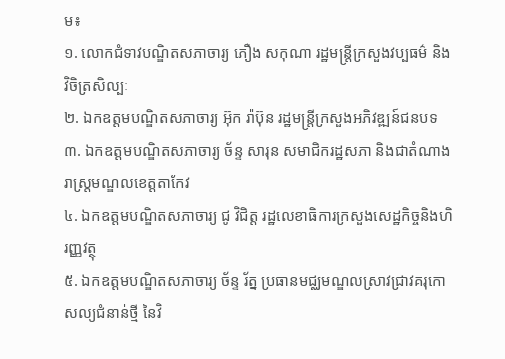ម៖
១. លោកជំទាវបណ្ឌិតសភាចារ្យ ភឿង សកុណា រដ្ឋមន្ត្រីក្រសួងវប្បធម៌ និងវិចិត្រសិល្បៈ
២. ឯកឧត្ដមបណ្ឌិតសភាចារ្យ អ៊ុក រ៉ាប៊ុន រដ្ឋមន្ត្រីក្រសួងអភិវឌ្ឍន៍ជនបទ
៣. ឯកឧត្ដមបណ្ឌិតសភាចារ្យ ច័ន្ទ សារុន សមាជិករដ្ឋសភា និងជាតំណាងរាស្ត្រមណ្ឌលខេត្តតាកែវ
៤. ឯកឧត្ដមបណ្ឌិតសភាចារ្យ ជូ វិជិត្ត រដ្ឋលេខាធិការក្រសួងសេដ្ឋកិច្ចនិងហិរញ្ញវត្ថុ
៥. ឯកឧត្ដមបណ្ឌិតសភាចារ្យ ច័ន្ទ រ័ត្ន ប្រធានមជ្ឈមណ្ឌលស្រាវជ្រាវគរុកោសល្យជំនាន់ថ្មី នៃវិ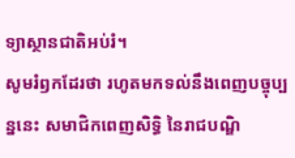ទ្យាស្ថានជាតិអប់រំ។
សូមរំឭកដែរថា រហូតមកទល់នឹងពេញបច្ចុប្បន្ននេះ សមាជិកពេញសិទ្ធិ នៃរាជបណ្ឌិ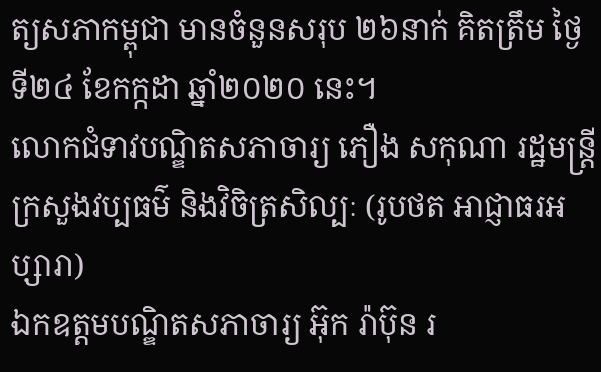ត្យសភាកម្ពុជា មានចំនួនសរុប ២៦នាក់ គិតត្រឹម ថ្ងៃទី២៤ ខែកក្កដា ឆ្នាំ២០២០ នេះ។
លោកជំទាវបណ្ឌិតសភាចារ្យ ភឿង សកុណា រដ្ឋមន្ត្រីក្រសួងវប្បធម៌ និងវិចិត្រសិល្បៈ (រូបថត អាជ្ញាធរអប្សារា)
ឯកឧត្ដមបណ្ឌិតសភាចារ្យ អ៊ុក រ៉ាប៊ុន រ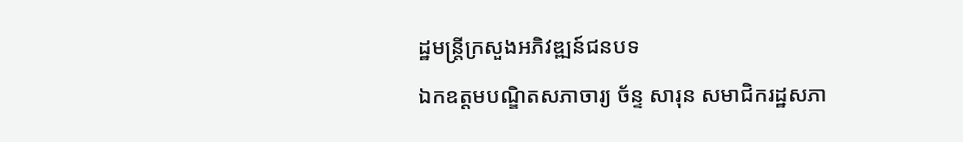ដ្ឋមន្ត្រីក្រសួងអភិវឌ្ឍន៍ជនបទ
ឯកឧត្ដមបណ្ឌិតសភាចារ្យ ច័ន្ទ សារុន សមាជិករដ្ឋសភា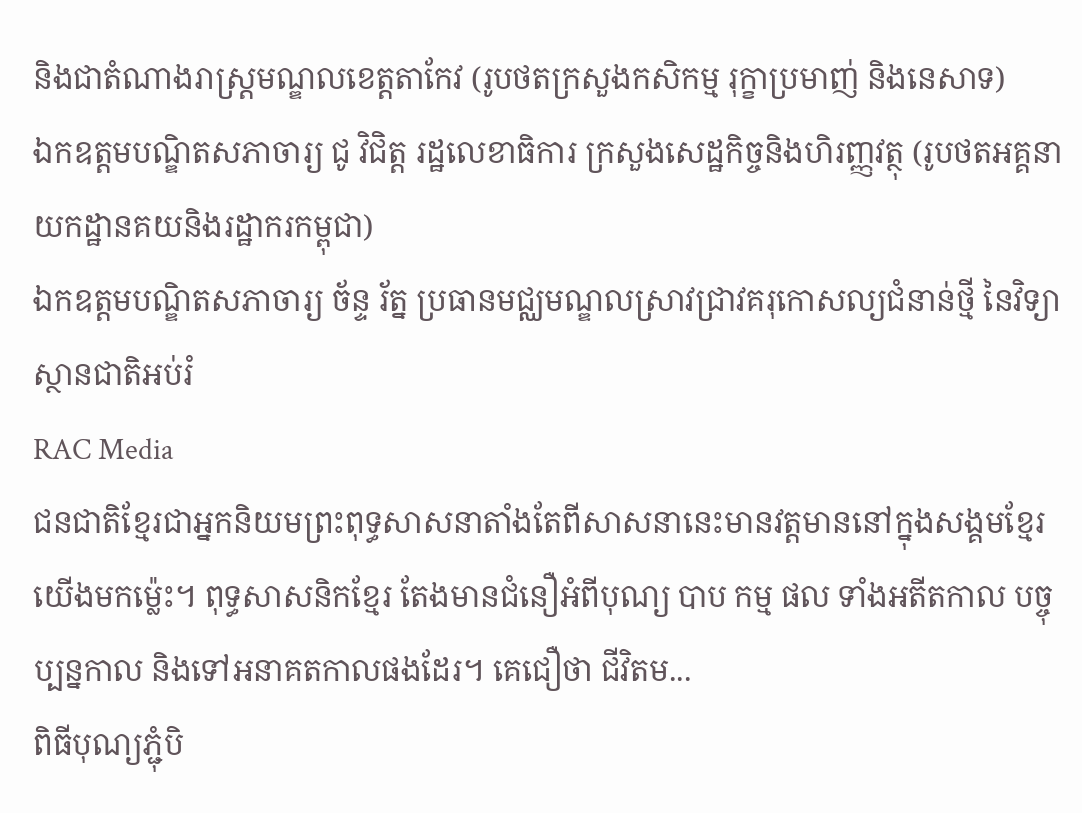និងជាតំណាងរាស្ត្រមណ្ឌលខេត្តតាកែវ (រូបថតក្រសួងកសិកម្ម រុក្ខាប្រមាញ់ និងនេសាទ)
ឯកឧត្តមបណ្ឌិតសភាចារ្យ ជូ វិជិត្ត រដ្ឋលេខាធិការ ក្រសួងសេដ្ឋកិច្ចនិងហិរញ្ញវត្ថុ (រូបថតអគ្គនាយកដ្ឋានគយនិងរដ្ឋាករកម្ពុជា)
ឯកឧត្តមបណ្ឌិតសភាចារ្យ ច័ន្ទ រ័ត្ន ប្រធានមជ្ឈមណ្ឌលស្រាវជ្រាវគរុកោសល្យជំនាន់ថ្មី នៃវិទ្យាស្ថានជាតិអប់រំ
RAC Media
ជនជាតិខ្មែរជាអ្នកនិយមព្រះពុទ្ធសាសនាតាំងតែពីសាសនានេះមានវត្តមាននៅក្នុងសង្គមខ្មែរយើងមកម៉្លេះ។ ពុទ្ធសាសនិកខ្មែរ តែងមានជំនឿអំពីបុណ្យ បាប កម្ម ផល ទាំងអតីតកាល បច្ចុប្បន្នកាល និងទៅអនាគតកាលផងដែរ។ គេជឿថា ជីវិតម...
ពិធីបុណ្យភ្ជុំបិ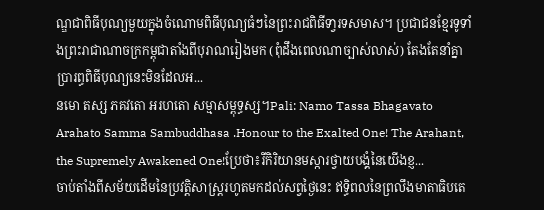ណ្ឌជាពិធីបុណ្យមួយក្នុងចំណោមពិធីបុណ្យធំៗនៃព្រះរាជពិធីទា្វរទសមាស។ ប្រជាជនខ្មែរទូទាំងព្រះរាជាណាចក្រកម្ពុជាតាំងពីបុរាណរៀងមក (ពុំដឹងពេលណាច្បាស់លាស់) តែងតែនាំគ្នាប្រារព្ធពិធីបុណ្យនេះមិនដែលអ...
នមោ តស្ស ភគវតោ អរហតោ សម្មាសម្ពុទ្ធស្ស។Pali: Namo Tassa Bhagavato Arahato Samma Sambuddhasa .Honour to the Exalted One! The Arahant, the Supremely Awakened One!ប្រែថា៖រីកិរិយានមស្ការថ្វាយបង្គំនៃយើងខ្ញ...
ចាប់តាំងពីសម័យដើមនៃប្រវត្តិសាស្ត្ររហូតមកដល់សព្វថ្ងៃនេះ ឥទ្ធិពលនៃព្រលឹងមាតាធិបតេ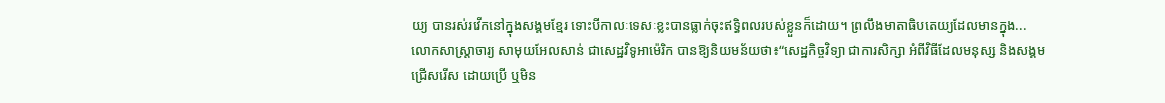យ្យ បានរស់រវើកនៅក្នុងសង្គមខ្មែរ ទោះបីកាលៈទេសៈខ្លះបានធ្លាក់ចុះឥទ្ធិពលរបស់ខ្លួនក៏ដោយ។ ព្រលឹងមាតាធិបតេយ្យដែលមានក្នុង...
លោកសាស្ដ្រាចារ្យ សាមុយអែលសាន់ ជាសេដ្ឋវិទូអាម៉េរិក បានឱ្យនិយមន័យថា៖“សេដ្ឋកិច្ចវិទ្យា ជាការសិក្សា អំពីវិធីដែលមនុស្ស និងសង្គមជ្រើសរើស ដោយប្រើ ឬមិន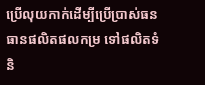ប្រើលុយកាក់ដើម្បីប្រើប្រាស់ធនធានផលិតផលកម្រ ទៅផលិតទំនិ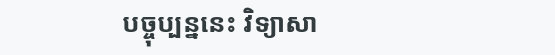បច្ចុប្បន្ននេះ វិទ្យាសា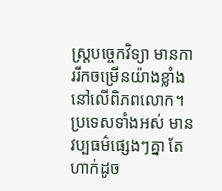ស្ដ្របច្ចេកវិទ្យា មានការរីកចម្រើនយ៉ាងខ្លាំងនៅលើពិភពលោក។ប្រទេសទាំងអស់ មានវប្បធម៌ផ្សេងៗគ្នា តែហាក់ដូច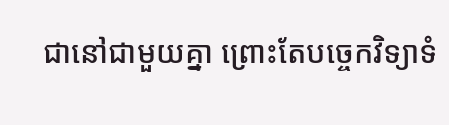ជានៅជាមួយគ្នា ព្រោះតែបច្ចេកវិទ្យាទំ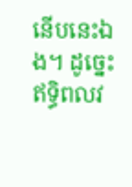នើបនេះឯង។ ដូច្នេះ ឥទ្ធិពលវ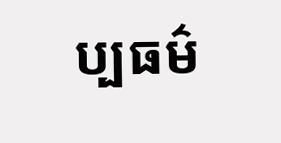ប្បធម៌